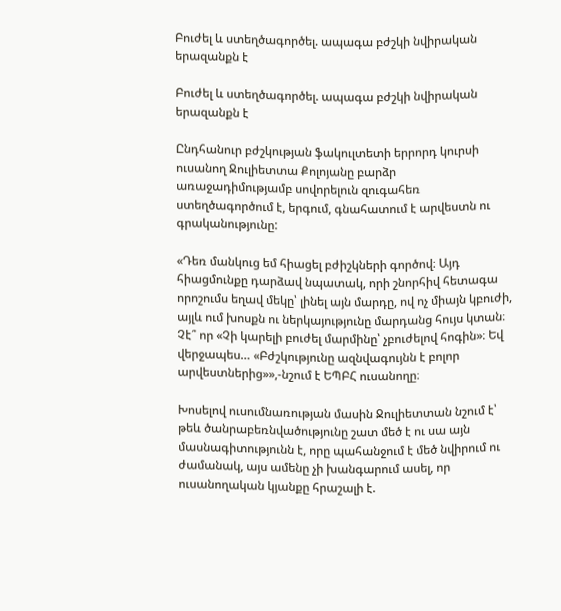Բուժել և ստեղծագործել. ապագա բժշկի նվիրական երազանքն է

Բուժել և ստեղծագործել. ապագա բժշկի նվիրական երազանքն է

Ընդհանուր բժշկության ֆակուլտետի երրորդ կուրսի ուսանող Ջուլիետտա Քոլոյանը բարձր առաջադիմությամբ սովորելուն զուգահեռ ստեղծագործում է, երգում, գնահատում է արվեստն ու գրականությունը:

«Դեռ մանկուց եմ հիացել բժիշկների գործով։ Այդ հիացմունքը դարձավ նպատակ, որի շնորհիվ հետագա որոշումս եղավ մեկը՝ լինել այն մարդը, ով ոչ միայն կբուժի, այլև ում խոսքն ու ներկայությունը մարդանց հույս կտան։ Չէ՞ որ «Չի կարելի բուժել մարմինը՝ չբուժելով հոգին»։ Եվ վերջապես… «Բժշկությունը ազնվագույնն է բոլոր արվեստներից»»,-նշում է ԵՊԲՀ ուսանողը։

Խոսելով ուսումնառության մասին Ջուլիետտան նշում է՝ թեև ծանրաբեռնվածությունը շատ մեծ է ու սա այն մասնագիտությունն է, որը պահանջում է մեծ նվիրում ու ժամանակ, այս ամենը չի խանգարում ասել, որ ուսանողական կյանքը հրաշալի է.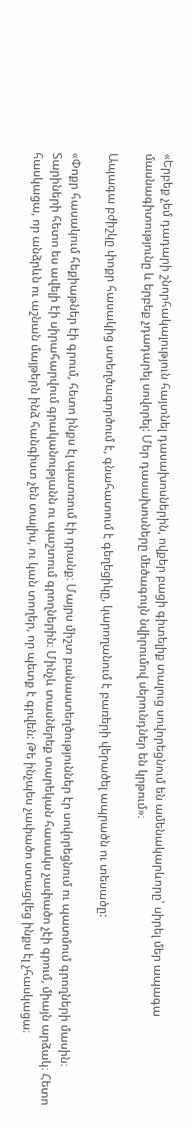«Երբեք չեմ դադարի շնորհակալություն հայտնել դասախոսներին, ովքեր բացի գիտելիք տալուց սովորեցնում են ամենակարևորը՝ սիրել մեր ապագա մասնագիտությունը և երբեք չդադարել սովորել: Մեր դասախոսները մեծագույն նվիրումով սերունդներ են կրթում»։

Ապագա բժիշկը փոքր հասակից ստեղծագործում է, գնահատում է գեղեցիկը, կարողանում է բառերի վերածել ապրածն ու տեսածը:

«Փոքր հասակում հեքիաթներ էի գրում, հետո ինքս էլ պատռում էի դրանք։ Մայրս միշտ բանաստեղծություններ էր սովորեցնում ու պատմում գրողների մասին։ Տարիների հետո ես ավելի էի սիրահարվում գրականությանն ու պաշտում գրողներին։ Մինչև տասներեք տարեկան հասակս չափածո չէի գրում, միայն արձակ։ Հետո հասկացա, որ անձրևն ու աշնան մայթերն ինձ հանգիստ չեն տալիս, ու կան տողեր, որ պետք է գրվեն: Թե ինչպես չափածո ստացվեց ինքս էլ չհասկացա։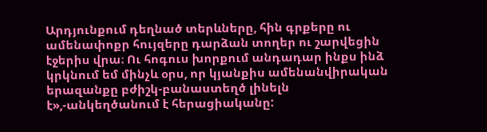Արդյունքում դեղնած տերևները, հին գրքերը ու ամենափոքր հույզերը դարձան տողեր ու շարվեցին էջերիս վրա։ Ու հոգուս խորքում անդադար ինքս ինձ կրկնում եմ մինչև օրս, որ կյանքիս ամենանվիրական երազանքը բժիշկ-բանաստեղծ լինելն է»,-անկեղծանում է հերացիականը: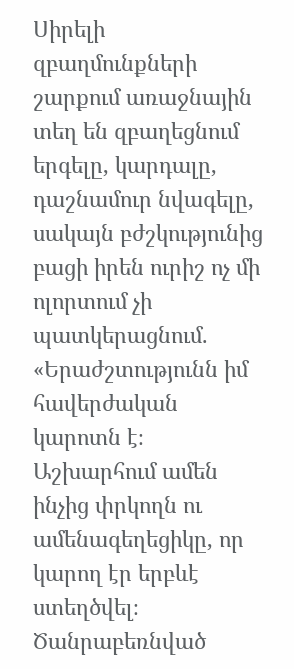Սիրելի զբաղմունքների շարքում առաջնային տեղ են զբաղեցնում երգելը, կարդալը, դաշնամուր նվագելը, սակայն բժշկությունից բացի իրեն ուրիշ ոչ մի ոլորտում չի պատկերացնում. «Երաժշտությունն իմ հավերժական կարոտն է։ Աշխարհում ամեն ինչից փրկողն ու ամենագեղեցիկը, որ կարող էր երբևէ ստեղծվել։ Ծանրաբեռնված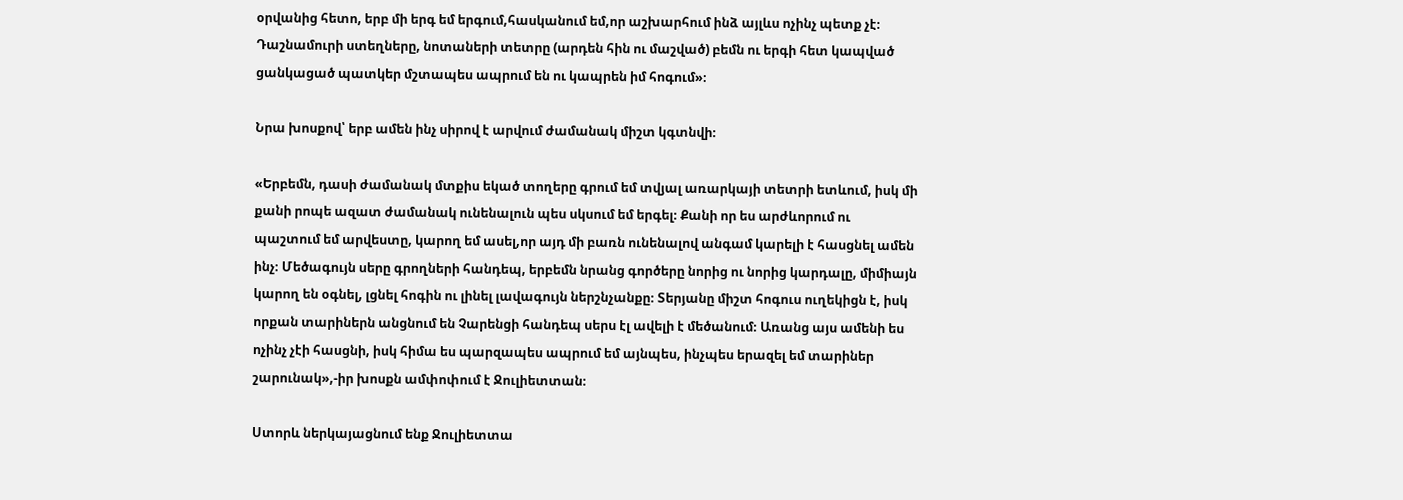օրվանից հետո, երբ մի երգ եմ երգում,հասկանում եմ,որ աշխարհում ինձ այլևս ոչինչ պետք չէ։ Դաշնամուրի ստեղները, նոտաների տետրը (արդեն հին ու մաշված) բեմն ու երգի հետ կապված ցանկացած պատկեր մշտապես ապրում են ու կապրեն իմ հոգում»։

Նրա խոսքով՝ երբ ամեն ինչ սիրով է արվում ժամանակ միշտ կգտնվի։

«Երբեմն, դասի ժամանակ մտքիս եկած տողերը գրում եմ տվյալ առարկայի տետրի ետևում, իսկ մի քանի րոպե ազատ ժամանակ ունենալուն պես սկսում եմ երգել։ Քանի որ ես արժևորում ու պաշտում եմ արվեստը, կարող եմ ասել,որ այդ մի բառն ունենալով անգամ կարելի է հասցնել ամեն ինչ։ Մեծագույն սերը գրողների հանդեպ, երբեմն նրանց գործերը նորից ու նորից կարդալը, միմիայն կարող են օգնել, լցնել հոգին ու լինել լավագույն ներշնչանքը։ Տերյանը միշտ հոգուս ուղեկիցն է, իսկ որքան տարիներն անցնում են Չարենցի հանդեպ սերս էլ ավելի է մեծանում։ Առանց այս ամենի ես ոչինչ չէի հասցնի, իսկ հիմա ես պարզապես ապրում եմ այնպես, ինչպես երազել եմ տարիներ շարունակ»,-իր խոսքն ամփոփում է Ջուլիետտան։

Ստորև ներկայացնում ենք Ջուլիետտա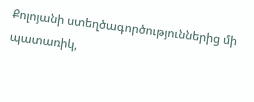Քոլոյանի ստեղծագործություններից մի պատառիկ,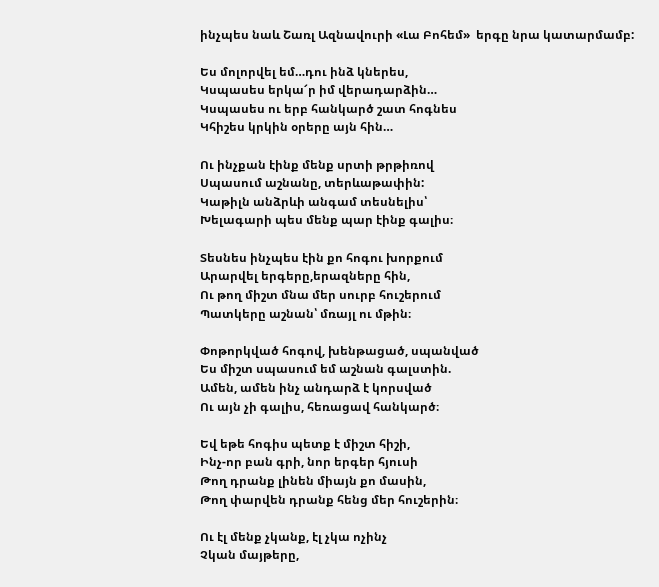ինչպես նաև Շառլ Ազնավուրի «Լա Բոհեմ»  երգը նրա կատարմամբ:

Ես մոլորվել եմ…դու ինձ կներես,
Կսպասես երկա՜ր իմ վերադարձին…
Կսպասես ու երբ հանկարծ շատ հոգնես
Կհիշես կրկին օրերը այն հին…

Ու ինչքան էինք մենք սրտի թրթիռով
Սպասում աշնանը, տերևաթափին:
Կաթիլն անձրևի անգամ տեսնելիս՝
Խելագարի պես մենք պար էինք գալիս։

Տեսնես ինչպես էին քո հոգու խորքում
Արարվել երգերը,երազները հին,
Ու թող միշտ մնա մեր սուրբ հուշերում
Պատկերը աշնան՝ մռայլ ու մթին։

Փոթորկված հոգով, խենթացած, սպանված
Ես միշտ սպասում եմ աշնան գալստին.
Ամեն, ամեն ինչ անդարձ է կորսված
Ու այն չի գալիս, հեռացավ հանկարծ։

Եվ եթե հոգիս պետք է միշտ հիշի,
Ինչ-որ բան գրի, նոր երգեր հյուսի
Թող դրանք լինեն միայն քո մասին,
Թող փարվեն դրանք հենց մեր հուշերին։

Ու էլ մենք չկանք, էլ չկա ոչինչ
Չկան մայթերը,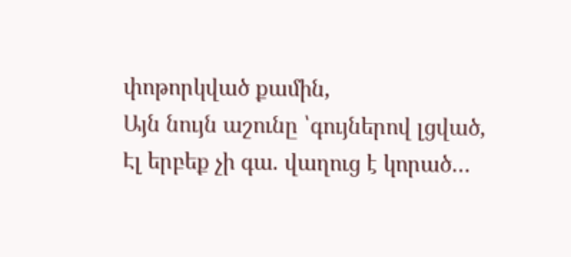փոթորկված քամին,
Այն նույն աշունը ՝գույներով լցված,
Էլ երբեք չի գա. վաղուց է կորած…